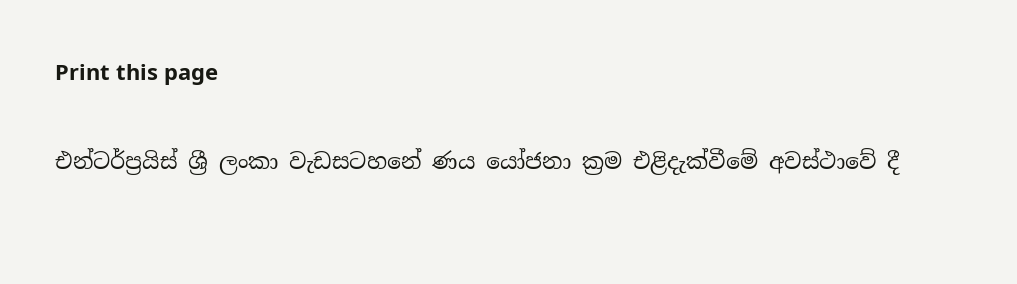Print this page

එන්ටර්ප්‍රයිස් ශ්‍රී ලංකා වැඩසටහනේ ණය යෝජනා ක්‍රම එළිදැක්වීමේ අවස්ථාවේ දී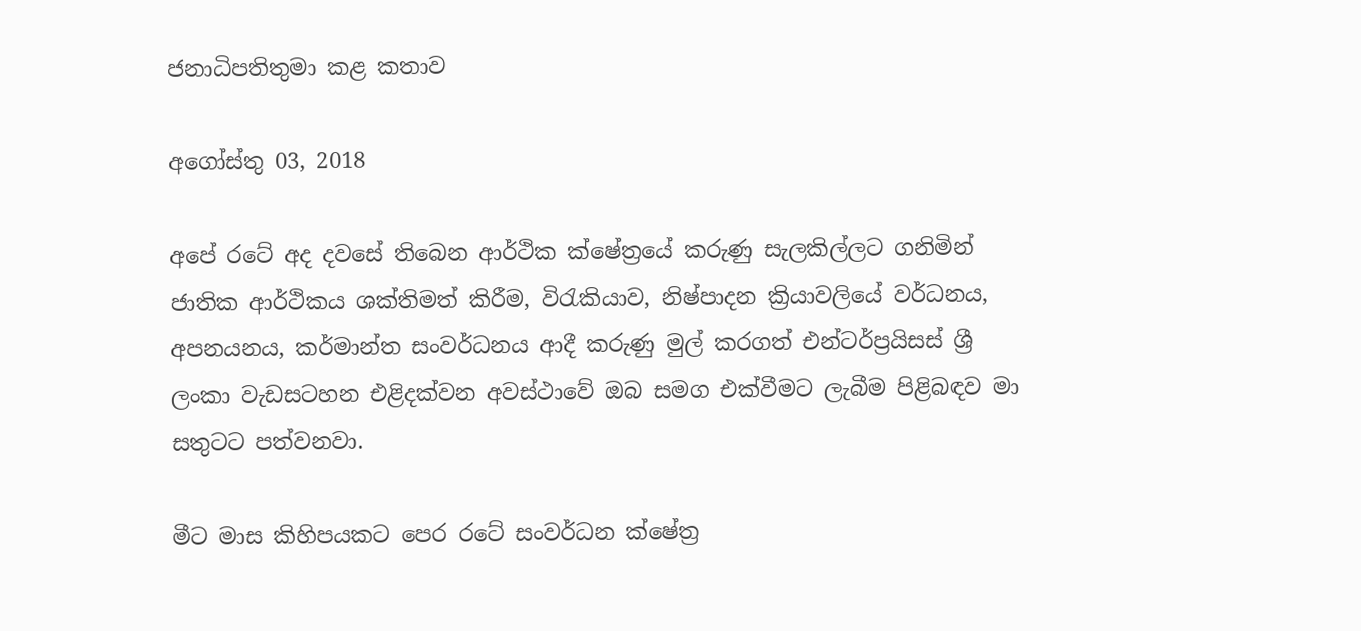ජනාධිපතිතුමා කළ කතාව

අගෝස්තු 03, 2018

අපේ රටේ අද දවසේ තිබෙන ආර්ථික ක්ෂේත්‍රයේ කරුණු සැලකිල්ලට ගනිමින් ජාතික ආර්ථිකය ශක්තිමත් කිරීම, විරැකියාව, නිෂ්පාදන ක්‍රියාවලියේ වර්ධනය, අපනයනය, කර්මාන්ත සංවර්ධනය ආදී කරුණු මුල් කරගත් එන්ටර්ප්‍රයිසස් ශ්‍රී ලංකා වැඩසටහන එළිදක්වන අවස්ථාවේ ඔබ සමග එක්වීමට ලැබීම පිළිබඳව මා සතුටට පත්වනවා.

මීට මාස කිහිපයකට පෙර රටේ සංවර්ධන ක්ෂේත්‍ර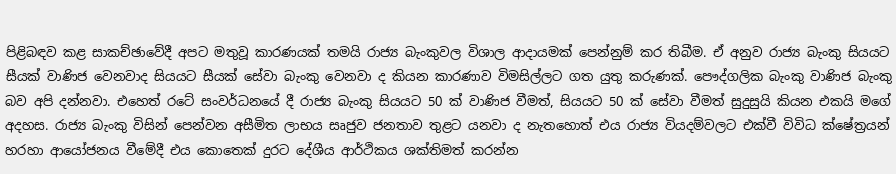පිළිබඳව කළ සාකච්ඡාවේදී අපට මතුවූ කාරණයක් තමයි රාජ්‍ය බැංකුවල විශාල ආදායමක් පෙන්නුම් කර තිබීම. ඒ අනුව රාජ්‍ය බැංකු සියයට සීයක් වාණිජ වෙනවාද සියයට සීයක් සේවා බැංකු වෙනවා ද කියන කාරණාව විමසිල්ලට ගත යුතු කරුණක්. පෞද්ගලික බැංකු වාණිජ බැංකු බව අපි දන්නවා. එහෙත් රටේ සංවර්ධනයේ දී රාජ්‍ය බැංකු සියයට 50 ක් වාණිජ වීමත්, සියයට 50 ක් සේවා වීමත් සුදුසුයි කියන එකයි මගේ අදහස. රාජ්‍ය බැංකු විසින් පෙන්වන අසීමිත ලාභය සෘජුව ජනතාව තුළට යනවා ද නැතහොත් එය රාජ්‍ය වියදම්වලට එක්වී විවිධ ක්ෂේත්‍රයන් හරහා ආයෝජනය වීමේදී එය කොතෙක් දුරට දේශීය ආර්ථිකය ශක්තිමත් කරන්න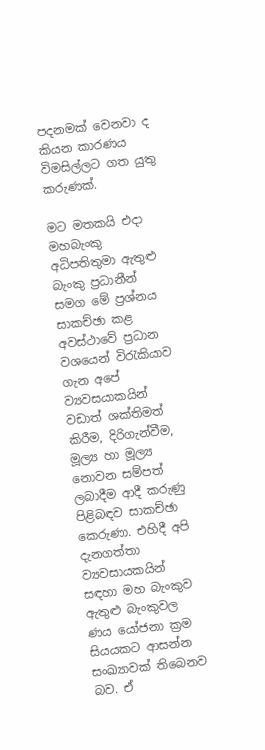පදනමක් වෙනවා ද කියන කාරණය විමසිල්ලට ගත යුතු කරුණක්.

මට මතකයි එදා මහබැංකු අධිපතිතුමා ඇතුළු බැංකු ප්‍රධානීන් සමග මේ ප්‍රශ්නය සාකච්ඡා කළ අවස්ථාවේ ප්‍රධාන වශයෙන් විරැකියාව ගැන අපේ ව්‍යවසයාකයින් වඩාත් ශක්තිමත් කිරීම, දිරිගැන්වීම, මූල්‍ය හා මූල්‍ය නොවන සම්පත් ලබාදීම ආදී කරුණු පිළිබඳව සාකච්ඡා කෙරුණා. එහිදී අපි දැනගත්තා ව්‍යවසායකයින් සඳහා මහ බැංකුව ඇතුළු බැංකුවල ණය යෝජනා ක්‍රම සියයකට ආසන්න සංඛ්‍යාවක් තිබෙනව බව. ඒ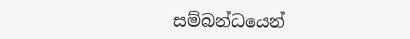සම්බන්ධයෙන්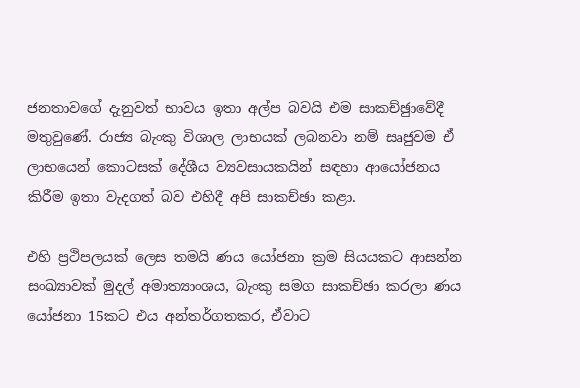ජනතාවගේ දැනුවත් භාවය ඉතා අල්ප බවයි එම සාකච්ඡුාවේදී මතුවුණේ. රාජ්‍ය බැංකු විශාල ලාභයක් ලබනවා නම් සෘජුවම ඒ ලාභයෙන් කොටසක් දේශීය ව්‍යවසායකයින් සඳහා ආයෝජනය කිරීම ඉතා වැදගත් බව එහිදී අපි සාකච්ඡා කළා.

එහි ප්‍රථිපලයක් ලෙස තමයි ණය යෝජනා ක්‍රම සියයකට ආසන්න සංඛ්‍යාවක් මුදල් අමාත්‍යාංශය, බැංකු සමග සාකච්ඡා කරලා ණය යෝජනා 15කට එය අන්තර්ගතකර, ඒවාට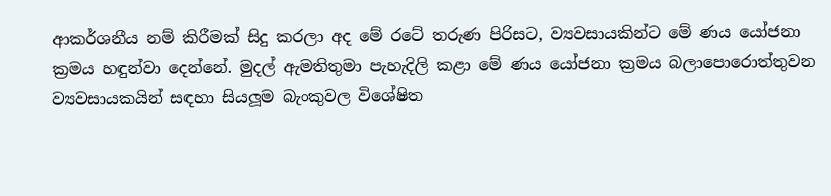ආකර්ශනීය නම් කිරීමක් සිදු කරලා අද මේ රටේ තරුණ පිරිසට, ව්‍යවසායකින්ට මේ ණය යෝජනා ක්‍රමය හඳුන්වා දෙන්නේ. මුදල් ඇමතිතුමා පැහැදිලි කළා මේ ණය යෝජනා ක්‍රමය බලාපොරොත්තුවන ව්‍යවසායකයින් සඳහා සියලූම බැංකුවල විශේෂිත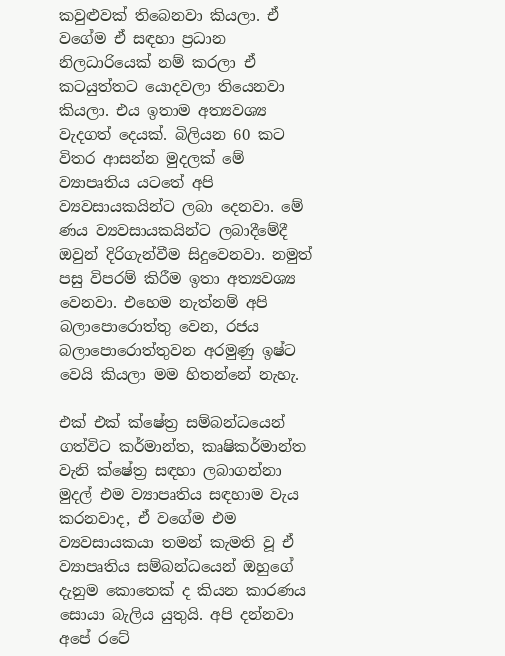කවුළුවක් තිබෙනවා කියලා. ඒ වගේම ඒ සඳහා ප්‍රධාන නිලධාරියෙක් නම් කරලා ඒ කටයුත්තට යොදවලා තියෙනවා කියලා. එය ඉතාම අත්‍යවශ්‍ය වැදගත් දෙයක්. බිලියන 60 කට විතර ආසන්න මුදලක් මේ ව්‍යාපෘතිය යටතේ අපි ව්‍යවසායකයින්ට ලබා දෙනවා. මේ ණය ව්‍යවසායකයින්ට ලබාදීමේදී ඔවුන් දිරිගැන්වීම සිදුවෙනවා. නමුත් පසු විපරම් කිරීම ඉතා අත්‍යවශ්‍ය වෙනවා. එහෙම නැත්නම් අපි බලාපොරොත්තු වෙන, රජය බලාපොරොත්තුවන අරමුණු ඉෂ්ට වෙයි කියලා මම හිතන්නේ නැහැ.

එක් එක් ක්ෂේත්‍ර සම්බන්ධයෙන් ගත්විට කර්මාන්ත, කෘෂිකර්මාන්ත වැනි ක්ෂේත්‍ර සඳහා ලබාගන්නා මුදල් එම ව්‍යාපෘතිය සඳහාම වැය කරනවාද, ඒ වගේම එම ව්‍යවසායකයා තමන් කැමති වූ ඒ ව්‍යාපෘතිය සම්බන්ධයෙන් ඔහුගේ දැනුම කොතෙක් ද කියන කාරණය සොයා බැලිය යුතුයි. අපි දන්නවා අපේ රටේ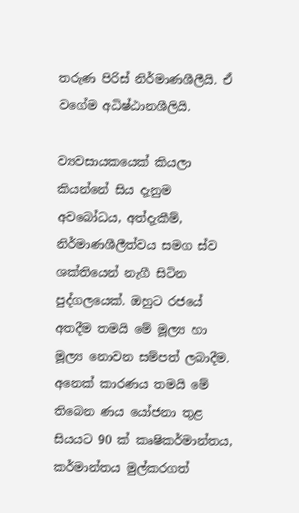තරුණ පිරිස් නිර්මාණශීලීයි. ඒ වගේම අධිෂ්ඨානශීලියි.

ව්‍යවසායකයෙක් කියලා කියන්නේ සිය දැනුම අවබෝධය, අත්දැකීම්, නිර්මාණශීලීත්වය සමග ස්ව ශක්තියෙන් නැගී සිටින පුද්ගලයෙක්. ඔහුට රජයේ අතදීම තමයි මේ මූල්‍ය හා මූල්‍ය නොවන සම්පත් ලබාදීම. අනෙක් කාරණය තමයි මේ තිබෙන ණය යෝජනා තුළ සියයට 90 ක් කෘෂිකර්මාන්තය, කර්මාන්තය මුල්කරගත්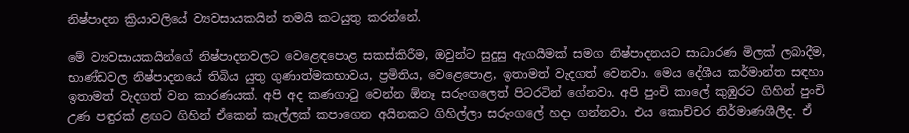නිෂ්පාදන ක්‍රියාවලියේ ව්‍යවසායකයින් තමයි කටයුතු කරන්නේ.

මේ ව්‍යවසායකයින්ගේ නිෂ්පාදනවලට වෙළෙඳපොළ සකස්කිරීම, ඔවුන්ට සුදුසු ඇගයීමක් සමග නිෂ්පාදනයට සාධාරණ මිලක් ලබාදීම, භාණ්ඩවල නිෂ්පාදනයේ තිබිය යුතු ගුණාත්මකභාවය, ප්‍රමිතිය, වෙළෙපොළ, ඉතාමත් වැදගත් වෙනවා. මෙය දේශීය කර්මාන්ත සඳහා ඉතාමත් වැදගත් වන කාරණයක්. අපි අද කණගාටු වෙන්න ඕනෑ සරුංගලෙත් පිටරටින් ගේනවා. අපි පුංචි කාලේ කුඹුරට ගිහින් පුංචි උණ පඳුරක් ළඟට ගිහින් ඒකෙන් කෑල්ලක් කපාගෙන අයිනකට ගිහිල්ලා සරුංගලේ හදා ගන්නවා. එය කොච්චර නිර්මාණශීලීද. ඒ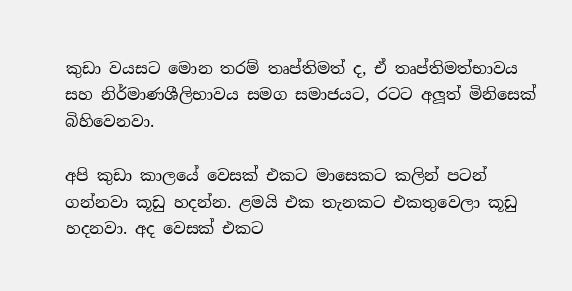කුඩා වයසට මොන තරම් තෘප්තිමත් ද, ඒ තෘප්තිමත්භාවය සහ නිර්මාණශීලිභාවය සමග සමාජයට, රටට අලූත් මිනිසෙක් බිහිවෙනවා.

අපි කුඩා කාලයේ වෙසක් එකට මාසෙකට කලින් පටන් ගන්නවා කූඩු හදන්න. ළමයි එක තැනකට එකතුවෙලා කූඩු හදනවා. අද වෙසක් එකට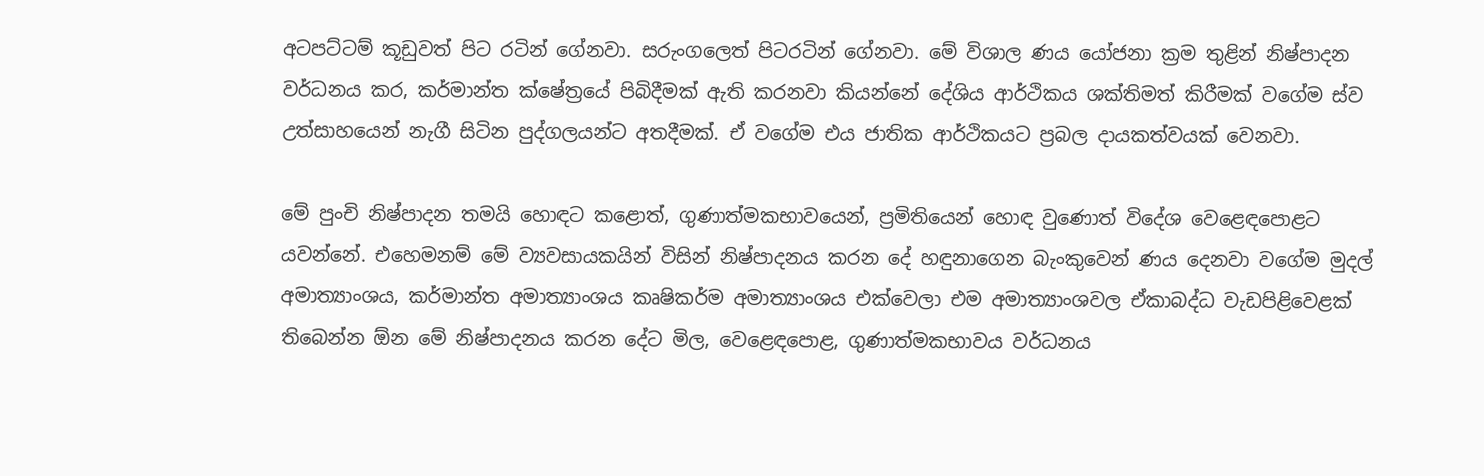අටපට්ටම් කූඩුවත් පිට රටින් ගේනවා. සරුංගලෙත් පිටරටින් ගේනවා. මේ විශාල ණය යෝජනා ක්‍රම තුළින් නිෂ්පාදන වර්ධනය කර, කර්මාන්ත ක්ෂේත්‍රයේ පිබිදීමක් ඇති කරනවා කියන්නේ දේශිය ආර්ථිකය ශක්තිමත් කිරීමක් වගේම ස්ව උත්සාහයෙන් නැගී සිටින පුද්ගලයන්ට අතදීමක්. ඒ වගේම එය ජාතික ආර්ථිකයට ප්‍රබල දායකත්වයක් වෙනවා.

මේ පුංචි නිෂ්පාදන තමයි හොඳට කළොත්, ගුණාත්මකභාවයෙන්, ප්‍රමිතියෙන් හොඳ වුණොත් විදේශ වෙළෙඳපොළට යවන්නේ. එහෙමනම් මේ ව්‍යවසායකයින් විසින් නිෂ්පාදනය කරන දේ හඳුනාගෙන බැංකුවෙන් ණය දෙනවා වගේම මුදල් අමාත්‍යාංශය, කර්මාන්ත අමාත්‍යාංශය කෘෂිකර්ම අමාත්‍යාංශය එක්වෙලා එම අමාත්‍යාංශවල ඒකාබද්ධ වැඩපිළිවෙළක් තිබෙන්න ඕන මේ නිෂ්පාදනය කරන දේට මිල, වෙළෙඳපොළ, ගුණාත්මකභාවය වර්ධනය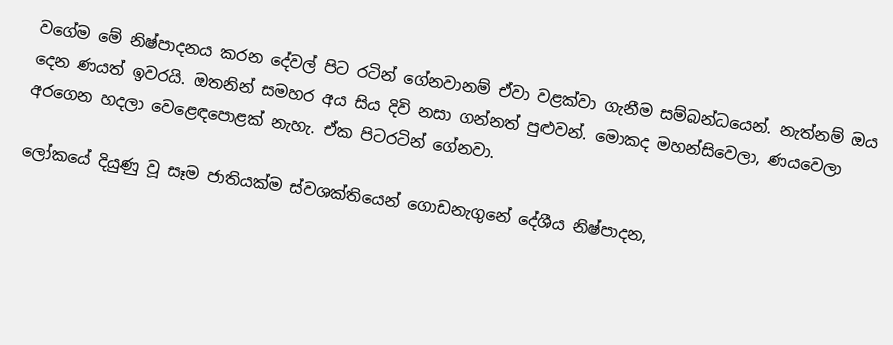වගේම මේ නිෂ්පාදනය කරන දේවල් පිට රටින් ගේනවානම් ඒවා වළක්වා ගැනීම සම්බන්ධයෙන්. නැත්නම් ඔය දෙන ණයත් ඉවරයි. ඔතනින් සමහර අය සිය දිවි නසා ගන්නත් පුළුවන්. මොකද මහන්සිවෙලා, ණයවෙලා අරගෙන හදලා වෙළෙඳපොළක් නැහැ. ඒක පිටරටින් ගේනවා.

ලෝකයේ දියුණු වූ සෑම ජාතියක්ම ස්වශක්තියෙන් ගොඩනැගුනේ දේශීය නිෂ්පාදන,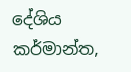දේශිය කර්මාන්ත,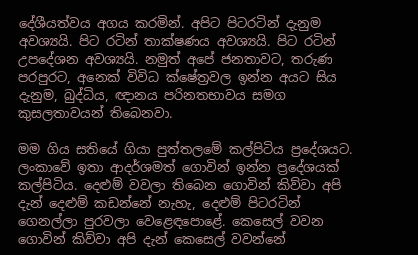දේශීයත්වය අගය කරමින්. අපිට පිටරටින් දැනුම අවශ්‍යයි. පිට රටින් තාක්ෂණය අවශ්‍යයි. පිට රටින් උපදේශන අවශ්‍යයි. නමුත් අපේ ජනතාවට, තරුණ පරපුරට, අනෙක් විවිධ ක්ෂේත්‍රවල ඉන්න අයට සිය දැනුම, බුද්ධිය, ඥානය පරිනතභාවය සමග කුසලතාවයන් තිබෙනවා.

මම ගිය සතියේ ගියා පුත්තලමේ කල්පිටිය ප්‍රදේශයට. ලංකාවේ ඉතා ආදර්ශමත් ගොවින් ඉන්න ප්‍රදේශයක් කල්පිටිය. දෙළුම් වවලා තිබෙන ගොවින් කිව්වා අපි දැන් දෙළුම් කඩන්නේ නැහැ, දෙළුම් පිටරටින් ගෙනල්ලා පුරවලා වෙළෙඳපොළේ. කෙසෙල් වවන ගොවින් කිව්වා අපි දැන් කෙසෙල් වවන්නේ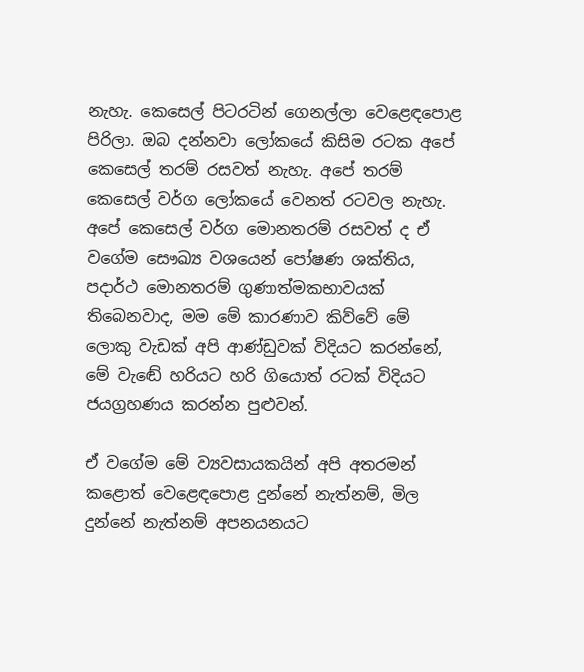නැහැ. කෙසෙල් පිටරටින් ගෙනල්ලා වෙළෙඳපොළ පිරිලා. ඔබ දන්නවා ලෝකයේ කිසිම රටක අපේ කෙසෙල් තරම් රසවත් නැහැ. අපේ තරම් කෙසෙල් වර්ග ලෝකයේ වෙනත් රටවල නැහැ.
අපේ කෙසෙල් වර්ග මොනතරම් රසවත් ද ඒ වගේම සෞඛ්‍ය වශයෙන් පෝෂණ ශක්තිය, පදාර්ථ මොනතරම් ගුණාත්මකභාවයක් තිබෙනවාද, මම මේ කාරණාව කිව්වේ මේ ලොකු වැඩක් අපි ආණ්ඩුවක් විදියට කරන්නේ, මේ වැඬේ හරියට හරි ගියොත් රටක් විදියට ජයග්‍රහණය කරන්න පුළුවන්.

ඒ වගේම මේ ව්‍යවසායකයින් අපි අතරමන් කළොත් වෙළෙඳපොළ දුන්නේ නැත්නම්, මිල දුන්නේ නැත්නම් අපනයනයට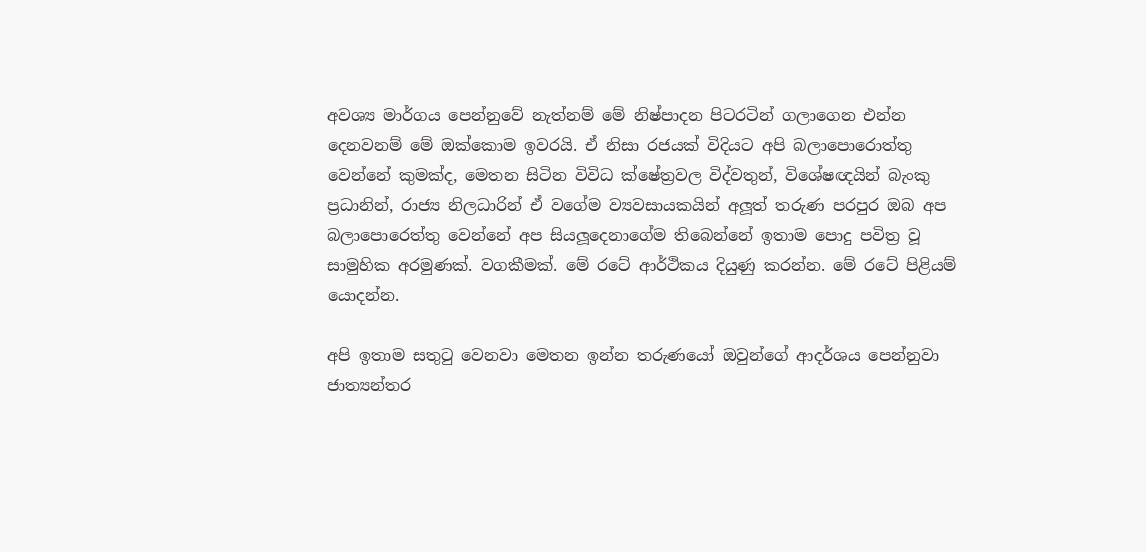අවශ්‍ය මාර්ගය පෙන්නුවේ නැත්නම් මේ නිෂ්පාදන පිටරටින් ගලාගෙන එන්න දෙනවනම් මේ ඔක්කොම ඉවරයි. ඒ නිසා රජයක් විදියට අපි බලාපොරොත්තු වෙන්නේ කුමක්ද, මෙතන සිටින විවිධ ක්ෂේත්‍රවල විද්වතුන්, විශේෂඥයින් බැංකු ප්‍රධානින්, රාජ්‍ය නිලධාරින් ඒ වගේම ව්‍යවසායකයින් අලූත් තරුණ පරපුර ඔබ අප බලාපොරෙත්තු වෙන්නේ අප සියලූදෙනාගේම තිබෙන්නේ ඉතාම පොදු පවිත්‍ර වූ සාමුහික අරමුණක්. වගකීමක්. මේ රටේ ආර්ථිකය දියුණු කරන්න. මේ රටේ පිළියම් යොදන්න.

අපි ඉතාම සතුටු වෙනවා මෙතන ඉන්න තරුණයෝ ඔවුන්ගේ ආදර්ශය පෙන්නුවා ජාත්‍යන්තර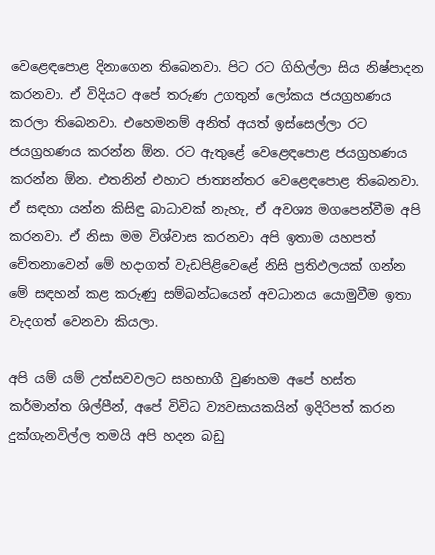වෙළෙඳපොළ දිනාගෙන තිබෙනවා. පිට රට ගිහිල්ලා සිය නිෂ්පාදන කරනවා. ඒ විදියට අපේ තරුණ උගතුන් ලෝකය ජයග්‍රහණය කරලා තිබෙනවා. එහෙමනම් අනිත් අයත් ඉස්සෙල්ලා රට ජයග්‍රහණය කරන්න ඕන. රට ඇතුළේ වෙළෙඳපොළ ජයග්‍රහණය කරන්න ඕන. එතනින් එහාට ජාත්‍යන්තර වෙළෙඳපොළ තිබෙනවා. ඒ සඳහා යන්න කිසිඳු බාධාවක් නැහැ, ඒ අවශ්‍ය මගපෙන්වීම අපි කරනවා. ඒ නිසා මම විශ්වාස කරනවා අපි ඉතාම යහපත් චේතනාවෙන් මේ හදාගත් වැඩපිළිවෙළේ නිසි ප්‍රතිඵලයක් ගන්න මේ සඳහන් කළ කරුණු සම්බන්ධයෙන් අවධානය යොමුවීම ඉතා වැදගත් වෙනවා කියලා.

අපි යම් යම් උත්සවවලට සහභාගී වුණහම අපේ හස්ත කර්මාන්ත ශිල්පීන්, අපේ විවිධ ව්‍යවසායකයින් ඉදිරිපත් කරන දුක්ගැනවිල්ල තමයි අපි හදන බඩු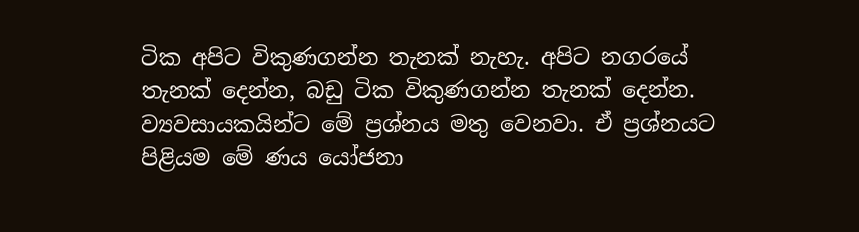ටික අපිට විකුණගන්න තැනක් නැහැ. අපිට නගරයේ තැනක් දෙන්න, බඩු ටික විකුණගන්න තැනක් දෙන්න. ව්‍යවසායකයින්ට මේ ප්‍රශ්නය මතු වෙනවා. ඒ ප්‍රශ්නයට පිළියම මේ ණය යෝජනා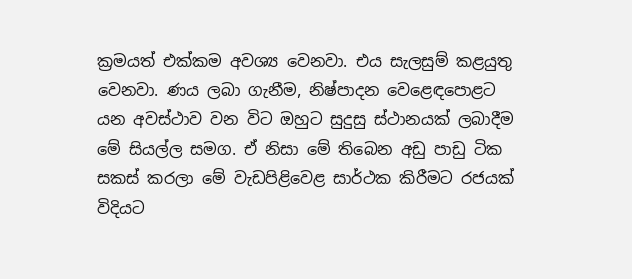ක්‍රමයත් එක්කම අවශ්‍ය වෙනවා. එය සැලසුම් කළයුතු වෙනවා. ණය ලබා ගැනීම, නිෂ්පාදන වෙළෙඳපොළට යන අවස්ථාව වන විට ඔහුට සුදුසු ස්ථානයක් ලබාදීම මේ සියල්ල සමග. ඒ නිසා මේ තිබෙන අඩු පාඩු ටික සකස් කරලා මේ වැඩපිළිවෙළ සාර්ථක කිරීමට රජයක් විදියට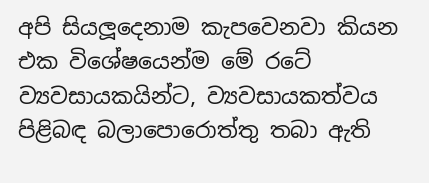අපි සියලූදෙනාම කැපවෙනවා කියන එක විශේෂයෙන්ම මේ රටේ ව්‍යවසායකයින්ට, ව්‍යවසායකත්වය පිළිබඳ බලාපොරොත්තු තබා ඇති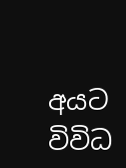අයට විවිධ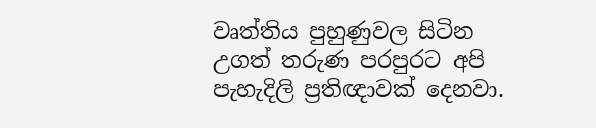වෘත්තිය පුහුණුවල සිටින උගත් තරුණ පරපුරට අපි පැහැදිලි ප්‍රතිඥාවක් දෙනවා.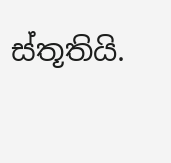ස්තූතියි.